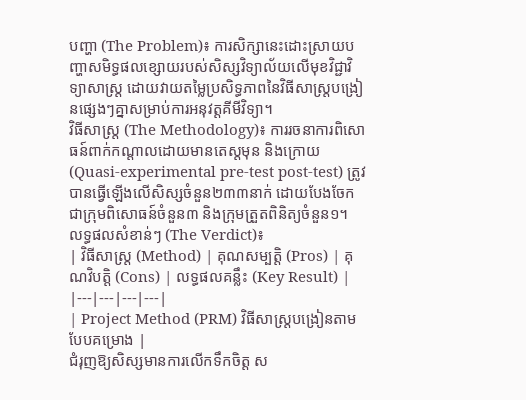បញ្ហា (The Problem)៖ ការសិក្សានេះដោះស្រាយបញ្ហាសមិទ្ធផលខ្សោយរបស់សិស្សវិទ្យាល័យលើមុខវិជ្ជាវិទ្យាសាស្ត្រ ដោយវាយតម្លៃប្រសិទ្ធភាពនៃវិធីសាស្ត្របង្រៀនផ្សេងៗគ្នាសម្រាប់ការអនុវត្តគីមីវិទ្យា។
វិធីសាស្ត្រ (The Methodology)៖ ការរចនាការពិសោធន៍ពាក់កណ្តាលដោយមានតេស្តមុន និងក្រោយ (Quasi-experimental pre-test post-test) ត្រូវបានធ្វើឡើងលើសិស្សចំនួន២៣៣នាក់ ដោយបែងចែកជាក្រុមពិសោធន៍ចំនួន៣ និងក្រុមត្រួតពិនិត្យចំនួន១។
លទ្ធផលសំខាន់ៗ (The Verdict)៖
| វិធីសាស្ត្រ (Method) | គុណសម្បត្តិ (Pros) | គុណវិបត្តិ (Cons) | លទ្ធផលគន្លឹះ (Key Result) |
|---|---|---|---|
| Project Method (PRM) វិធីសាស្ត្របង្រៀនតាមបែបគម្រោង |
ជំរុញឱ្យសិស្សមានការលើកទឹកចិត្ត ស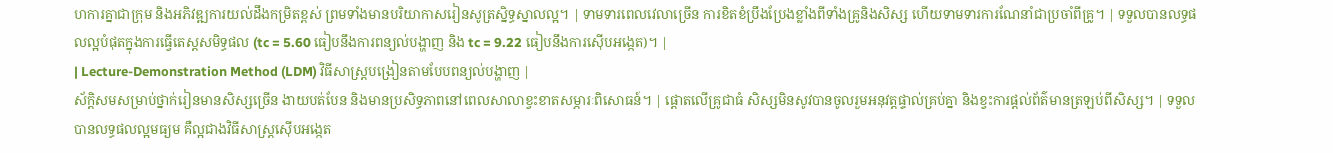ហការគ្នាជាក្រុម និងអភិវឌ្ឍការយល់ដឹងកម្រិតខ្ពស់ ព្រមទាំងមានបរិយាកាសរៀនសូត្រស្និទ្ធស្នាលល្អ។ | ទាមទារពេលវេលាច្រើន ការខិតខំប្រឹងប្រែងខ្លាំងពីទាំងគ្រូនិងសិស្ស ហើយទាមទារការណែនាំជាប្រចាំពីគ្រូ។ | ទទួលបានលទ្ធផលល្អបំផុតក្នុងការធ្វើតេស្តសមិទ្ធផល (tc = 5.60 ធៀបនឹងការពន្យល់បង្ហាញ និង tc = 9.22 ធៀបនឹងការស៊ើបអង្កេត)។ |
| Lecture-Demonstration Method (LDM) វិធីសាស្ត្របង្រៀនតាមបែបពន្យល់បង្ហាញ |
ស័ក្តិសមសម្រាប់ថ្នាក់រៀនមានសិស្សច្រើន ងាយបត់បែន និងមានប្រសិទ្ធភាពនៅពេលសាលាខ្វះខាតសម្ភារៈពិសោធន៍។ | ផ្តោតលើគ្រូជាធំ សិស្សមិនសូវបានចូលរួមអនុវត្តផ្ទាល់គ្រប់គ្នា និងខ្វះការផ្តល់ព័ត៌មានត្រឡប់ពីសិស្ស។ | ទទួលបានលទ្ធផលល្អមធ្យម គឺល្អជាងវិធីសាស្ត្រស៊ើបអង្កេត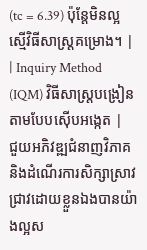(tc = 6.39) ប៉ុន្តែមិនល្អស្មើវិធីសាស្ត្រគម្រោង។ |
| Inquiry Method (IQM) វិធីសាស្ត្របង្រៀនតាមបែបស៊ើបអង្កេត |
ជួយអភិវឌ្ឍជំនាញវិភាគ និងដំណើរការសិក្សាស្រាវជ្រាវដោយខ្លួនឯងបានយ៉ាងល្អស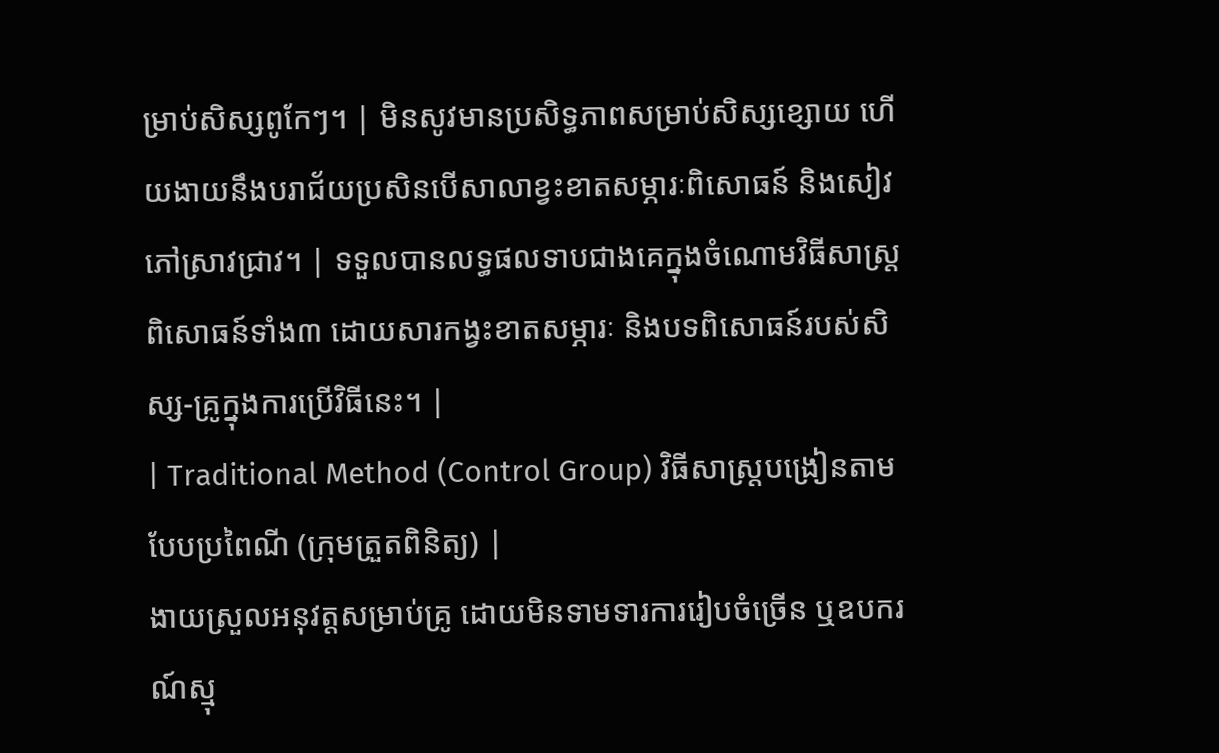ម្រាប់សិស្សពូកែៗ។ | មិនសូវមានប្រសិទ្ធភាពសម្រាប់សិស្សខ្សោយ ហើយងាយនឹងបរាជ័យប្រសិនបើសាលាខ្វះខាតសម្ភារៈពិសោធន៍ និងសៀវភៅស្រាវជ្រាវ។ | ទទួលបានលទ្ធផលទាបជាងគេក្នុងចំណោមវិធីសាស្ត្រពិសោធន៍ទាំង៣ ដោយសារកង្វះខាតសម្ភារៈ និងបទពិសោធន៍របស់សិស្ស-គ្រូក្នុងការប្រើវិធីនេះ។ |
| Traditional Method (Control Group) វិធីសាស្ត្របង្រៀនតាមបែបប្រពៃណី (ក្រុមត្រួតពិនិត្យ) |
ងាយស្រួលអនុវត្តសម្រាប់គ្រូ ដោយមិនទាមទារការរៀបចំច្រើន ឬឧបករណ៍ស្មុ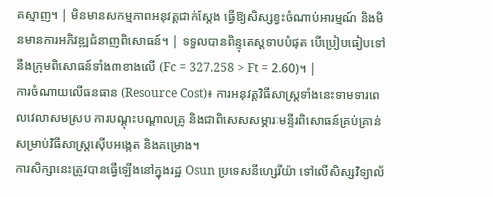គស្មាញ។ | មិនមានសកម្មភាពអនុវត្តជាក់ស្តែង ធ្វើឱ្យសិស្សខ្វះចំណាប់អារម្មណ៍ និងមិនមានការអភិវឌ្ឍជំនាញពិសោធន៍។ | ទទួលបានពិន្ទុតេស្តទាបបំផុត បើប្រៀបធៀបទៅនឹងក្រុមពិសោធន៍ទាំង៣ខាងលើ (Fc = 327.258 > Ft = 2.60)។ |
ការចំណាយលើធនធាន (Resource Cost)៖ ការអនុវត្តវិធីសាស្ត្រទាំងនេះទាមទារពេលវេលាសមស្រប ការបណ្តុះបណ្តាលគ្រូ និងជាពិសេសសម្ភារៈមន្ទីរពិសោធន៍គ្រប់គ្រាន់ សម្រាប់វិធីសាស្ត្រស៊ើបអង្កេត និងគម្រោង។
ការសិក្សានេះត្រូវបានធ្វើឡើងនៅក្នុងរដ្ឋ Osun ប្រទេសនីហ្សេរីយ៉ា ទៅលើសិស្សវិទ្យាល័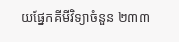យផ្នែកគីមីវិទ្យាចំនួន ២៣៣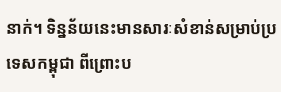នាក់។ ទិន្នន័យនេះមានសារៈសំខាន់សម្រាប់ប្រទេសកម្ពុជា ពីព្រោះប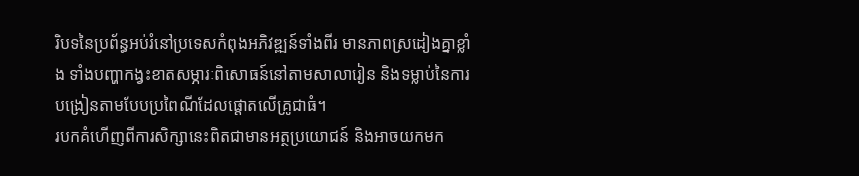រិបទនៃប្រព័ន្ធអប់រំនៅប្រទេសកំពុងអភិវឌ្ឍន៍ទាំងពីរ មានភាពស្រដៀងគ្នាខ្លាំង ទាំងបញ្ហាកង្វះខាតសម្ភារៈពិសោធន៍នៅតាមសាលារៀន និងទម្លាប់នៃការបង្រៀនតាមបែបប្រពៃណីដែលផ្តោតលើគ្រូជាធំ។
របកគំហើញពីការសិក្សានេះពិតជាមានអត្ថប្រយោជន៍ និងអាចយកមក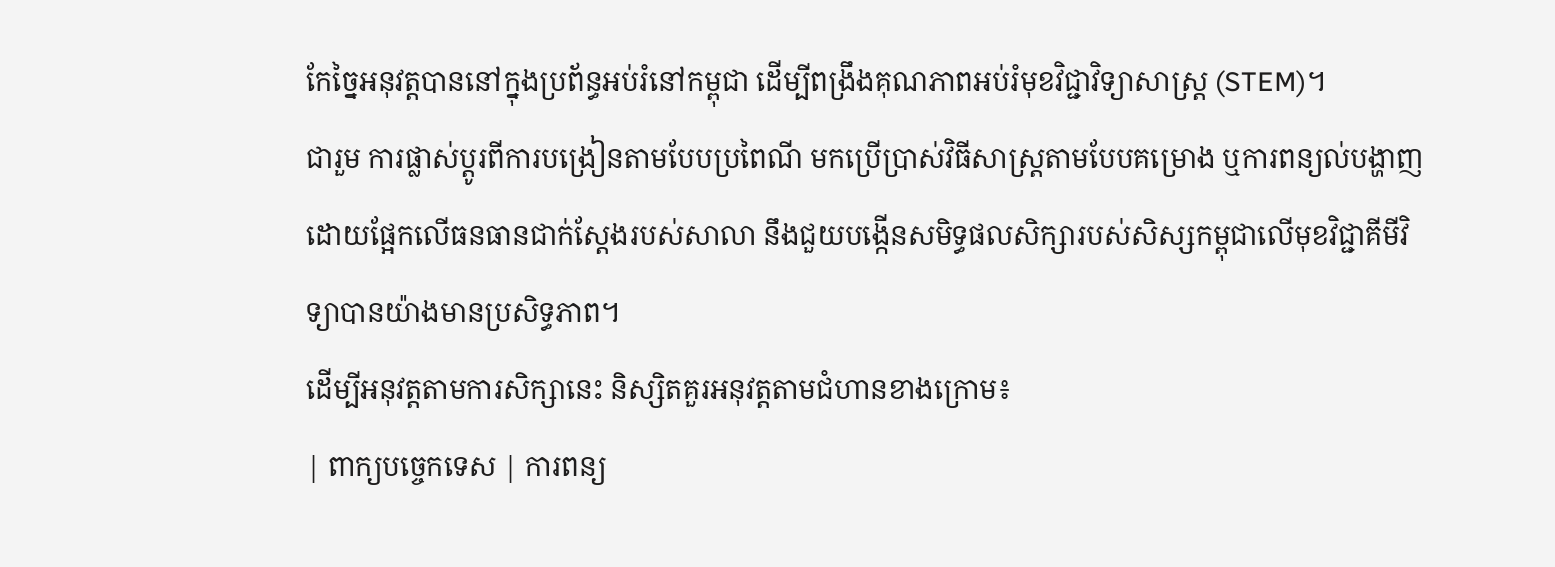កែច្នៃអនុវត្តបាននៅក្នុងប្រព័ន្ធអប់រំនៅកម្ពុជា ដើម្បីពង្រឹងគុណភាពអប់រំមុខវិជ្ជាវិទ្យាសាស្ត្រ (STEM)។
ជារួម ការផ្លាស់ប្តូរពីការបង្រៀនតាមបែបប្រពៃណី មកប្រើប្រាស់វិធីសាស្ត្រតាមបែបគម្រោង ឬការពន្យល់បង្ហាញ ដោយផ្អែកលើធនធានជាក់ស្តែងរបស់សាលា នឹងជួយបង្កើនសមិទ្ធផលសិក្សារបស់សិស្សកម្ពុជាលើមុខវិជ្ជាគីមីវិទ្យាបានយ៉ាងមានប្រសិទ្ធភាព។
ដើម្បីអនុវត្តតាមការសិក្សានេះ និស្សិតគួរអនុវត្តតាមជំហានខាងក្រោម៖
| ពាក្យបច្ចេកទេស | ការពន្យ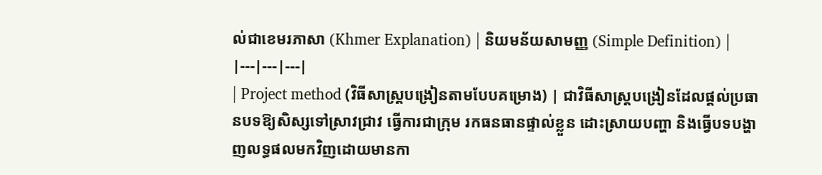ល់ជាខេមរភាសា (Khmer Explanation) | និយមន័យសាមញ្ញ (Simple Definition) |
|---|---|---|
| Project method (វិធីសាស្ត្របង្រៀនតាមបែបគម្រោង) | ជាវិធីសាស្ត្របង្រៀនដែលផ្តល់ប្រធានបទឱ្យសិស្សទៅស្រាវជ្រាវ ធ្វើការជាក្រុម រកធនធានផ្ទាល់ខ្លួន ដោះស្រាយបញ្ហា និងធ្វើបទបង្ហាញលទ្ធផលមកវិញដោយមានកា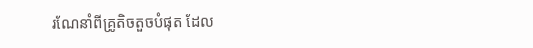រណែនាំពីគ្រូតិចតួចបំផុត ដែល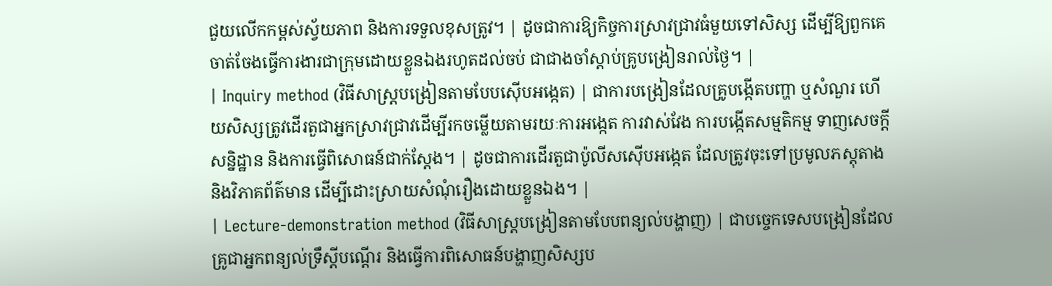ជួយលើកកម្ពស់ស្វ័យភាព និងការទទួលខុសត្រូវ។ | ដូចជាការឱ្យកិច្ចការស្រាវជ្រាវធំមួយទៅសិស្ស ដើម្បីឱ្យពួកគេចាត់ចែងធ្វើការងារជាក្រុមដោយខ្លួនឯងរហូតដល់ចប់ ជាជាងចាំស្តាប់គ្រូបង្រៀនរាល់ថ្ងៃ។ |
| Inquiry method (វិធីសាស្ត្របង្រៀនតាមបែបស៊ើបអង្កេត) | ជាការបង្រៀនដែលគ្រូបង្កើតបញ្ហា ឬសំណួរ ហើយសិស្សត្រូវដើរតួជាអ្នកស្រាវជ្រាវដើម្បីរកចម្លើយតាមរយៈការអង្កេត ការវាស់វែង ការបង្កើតសម្មតិកម្ម ទាញសេចក្តីសន្និដ្ឋាន និងការធ្វើពិសោធន៍ជាក់ស្តែង។ | ដូចជាការដើរតួជាប៉ូលីសស៊ើបអង្កេត ដែលត្រូវចុះទៅប្រមូលភស្តុតាង និងវិភាគព័ត៌មាន ដើម្បីដោះស្រាយសំណុំរឿងដោយខ្លួនឯង។ |
| Lecture-demonstration method (វិធីសាស្ត្របង្រៀនតាមបែបពន្យល់បង្ហាញ) | ជាបច្ចេកទេសបង្រៀនដែលគ្រូជាអ្នកពន្យល់ទ្រឹស្តីបណ្តើរ និងធ្វើការពិសោធន៍បង្ហាញសិស្សប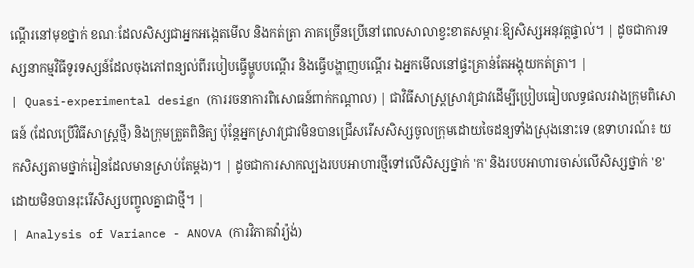ណ្តើរនៅមុខថ្នាក់ ខណៈដែលសិស្សជាអ្នកអង្កេតមើល និងកត់ត្រា ភាគច្រើនប្រើនៅពេលសាលាខ្វះខាតសម្ភារៈឱ្យសិស្សអនុវត្តផ្ទាល់។ | ដូចជាការទស្សនាកម្មវិធីទូរទស្សន៍ដែលចុងភៅពន្យល់ពីរបៀបធ្វើម្ហូបបណ្តើរ និងធ្វើបង្ហាញបណ្តើរ ឯអ្នកមើលនៅផ្ទះគ្រាន់តែអង្គុយកត់ត្រា។ |
| Quasi-experimental design (ការរចនាការពិសោធន៍ពាក់កណ្តាល) | ជាវិធីសាស្ត្រស្រាវជ្រាវដើម្បីប្រៀបធៀបលទ្ធផលរវាងក្រុមពិសោធន៍ (ដែលប្រើវិធីសាស្ត្រថ្មី) និងក្រុមត្រួតពិនិត្យ ប៉ុន្តែអ្នកស្រាវជ្រាវមិនបានជ្រើសរើសសិស្សចូលក្រុមដោយចៃដន្យទាំងស្រុងនោះទេ (ឧទាហរណ៍៖ យកសិស្សតាមថ្នាក់រៀនដែលមានស្រាប់តែម្តង)។ | ដូចជាការសាកល្បងរបបអាហារថ្មីទៅលើសិស្សថ្នាក់ 'ក' និងរបបអាហារចាស់លើសិស្សថ្នាក់ 'ខ' ដោយមិនបានរុះរើសិស្សបញ្ចូលគ្នាជាថ្មី។ |
| Analysis of Variance - ANOVA (ការវិភាគវ៉ារ្យ៉ង់)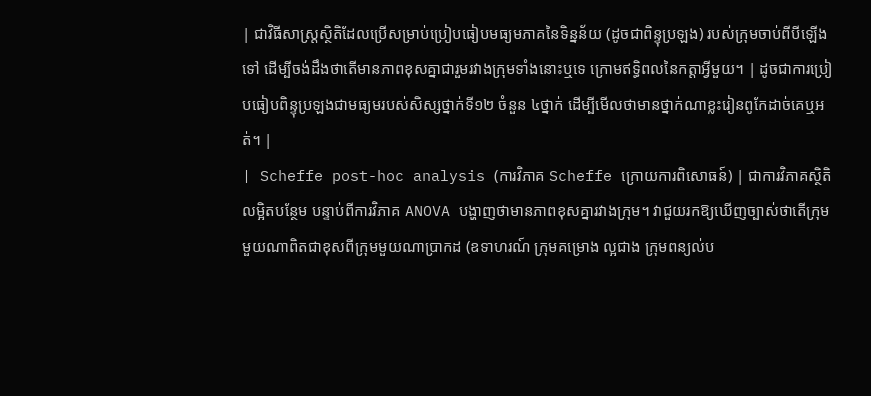| ជាវិធីសាស្ត្រស្ថិតិដែលប្រើសម្រាប់ប្រៀបធៀបមធ្យមភាគនៃទិន្នន័យ (ដូចជាពិន្ទុប្រឡង) របស់ក្រុមចាប់ពីបីឡើងទៅ ដើម្បីចង់ដឹងថាតើមានភាពខុសគ្នាជារួមរវាងក្រុមទាំងនោះឬទេ ក្រោមឥទ្ធិពលនៃកត្តាអ្វីមួយ។ | ដូចជាការប្រៀបធៀបពិន្ទុប្រឡងជាមធ្យមរបស់សិស្សថ្នាក់ទី១២ ចំនួន ៤ថ្នាក់ ដើម្បីមើលថាមានថ្នាក់ណាខ្លះរៀនពូកែដាច់គេឬអត់។ |
| Scheffe post-hoc analysis (ការវិភាគ Scheffe ក្រោយការពិសោធន៍) | ជាការវិភាគស្ថិតិលម្អិតបន្ថែម បន្ទាប់ពីការវិភាគ ANOVA បង្ហាញថាមានភាពខុសគ្នារវាងក្រុម។ វាជួយរកឱ្យឃើញច្បាស់ថាតើក្រុមមួយណាពិតជាខុសពីក្រុមមួយណាប្រាកដ (ឧទាហរណ៍ ក្រុមគម្រោង ល្អជាង ក្រុមពន្យល់ប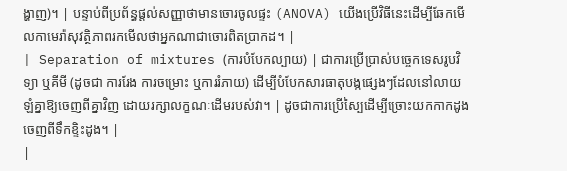ង្ហាញ)។ | បន្ទាប់ពីប្រព័ន្ធផ្តល់សញ្ញាថាមានចោរចូលផ្ទះ (ANOVA) យើងប្រើវិធីនេះដើម្បីឆែកមើលកាមេរ៉ាសុវត្ថិភាពរកមើលថាអ្នកណាជាចោរពិតប្រាកដ។ |
| Separation of mixtures (ការបំបែកល្បាយ) | ជាការប្រើប្រាស់បច្ចេកទេសរូបវិទ្យា ឬគីមី (ដូចជា ការរែង ការចម្រោះ ឬការរំភាយ) ដើម្បីបំបែកសារធាតុបង្កផ្សេងៗដែលនៅលាយឡំគ្នាឱ្យចេញពីគ្នាវិញ ដោយរក្សាលក្ខណៈដើមរបស់វា។ | ដូចជាការប្រើស្បៃដើម្បីច្រោះយកកាកដូងចេញពីទឹកខ្ទិះដូង។ |
|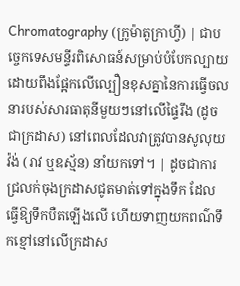Chromatography (ក្រូម៉ាតូក្រាហ្វី) | ជាបច្ចេកទេសមន្ទីរពិសោធន៍សម្រាប់បំបែកល្បាយ ដោយពឹងផ្អែកលើល្បឿនខុសគ្នានៃការធ្វើចលនារបស់សារធាតុនីមួយៗនៅលើផ្ទៃរឹង (ដូចជាក្រដាស) នៅពេលដែលវាត្រូវបានសូលុយវ៉ង់ (រាវ ឬឧស្ម័ន) នាំយកទៅ។ | ដូចជាការជ្រលក់ចុងក្រដាសជូតមាត់ទៅក្នុងទឹក ដែលធ្វើឱ្យទឹកបឺតឡើងលើ ហើយទាញយកពណ៌ទឹកខ្មៅនៅលើក្រដាស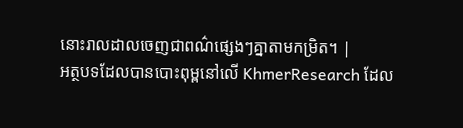នោះរាលដាលចេញជាពណ៌ផ្សេងៗគ្នាតាមកម្រិត។ |
អត្ថបទដែលបានបោះពុម្ពនៅលើ KhmerResearch ដែល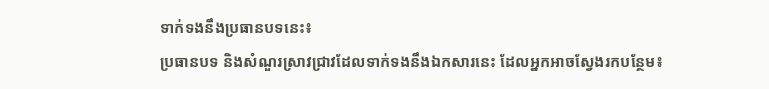ទាក់ទងនឹងប្រធានបទនេះ៖
ប្រធានបទ និងសំណួរស្រាវជ្រាវដែលទាក់ទងនឹងឯកសារនេះ ដែលអ្នកអាចស្វែងរកបន្ថែម៖